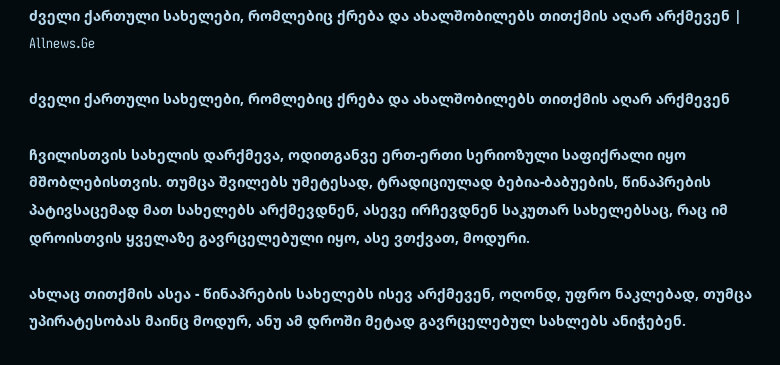ძველი ქართული სახელები, რომლებიც ქრება და ახალშობილებს თითქმის აღარ არქმევენ | Allnews.Ge

ძველი ქართული სახელები, რომლებიც ქრება და ახალშობილებს თითქმის აღარ არქმევენ

ჩვილისთვის სახელის დარქმევა, ოდითგანვე ერთ-ერთი სერიოზული საფიქრალი იყო მშობლებისთვის. თუმცა შვილებს უმეტესად, ტრადიციულად ბებია-ბაბუების, წინაპრების პატივსაცემად მათ სახელებს არქმევდნენ, ასევე ირჩევდნენ საკუთარ სახელებსაც, რაც იმ დროისთვის ყველაზე გავრცელებული იყო, ასე ვთქვათ, მოდური.

ახლაც თითქმის ასეა - წინაპრების სახელებს ისევ არქმევენ, ოღონდ, უფრო ნაკლებად, თუმცა უპირატესობას მაინც მოდურ, ანუ ამ დროში მეტად გავრცელებულ სახლებს ანიჭებენ.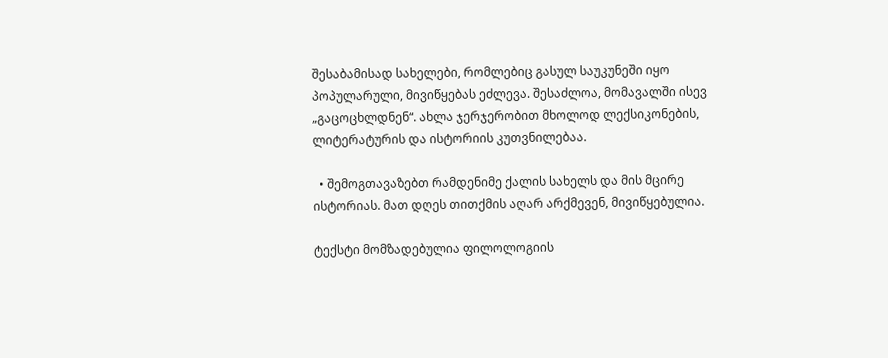შესაბამისად სახელები, რომლებიც გასულ საუკუნეში იყო პოპულარული, მივიწყებას ეძლევა. შესაძლოა, მომავალში ისევ „გაცოცხლდნენ“. ახლა ჯერჯერობით მხოლოდ ლექსიკონების, ლიტერატურის და ისტორიის კუთვნილებაა.

  • შემოგთავაზებთ რამდენიმე ქალის სახელს და მის მცირე ისტორიას. მათ დღეს თითქმის აღარ არქმევენ, მივიწყებულია.

ტექსტი მომზადებულია ფილოლოგიის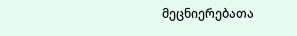მეცნიერებათა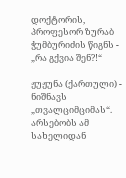დოქტორის, პროფესორ ზურაბ ჭუმბურიძის წიგნს - „რა გქვია შენ?!“

ჟუჟუნა (ქართული) - ნიშნავს „თვალციმციმას“. არსებობს ამ სახელიდან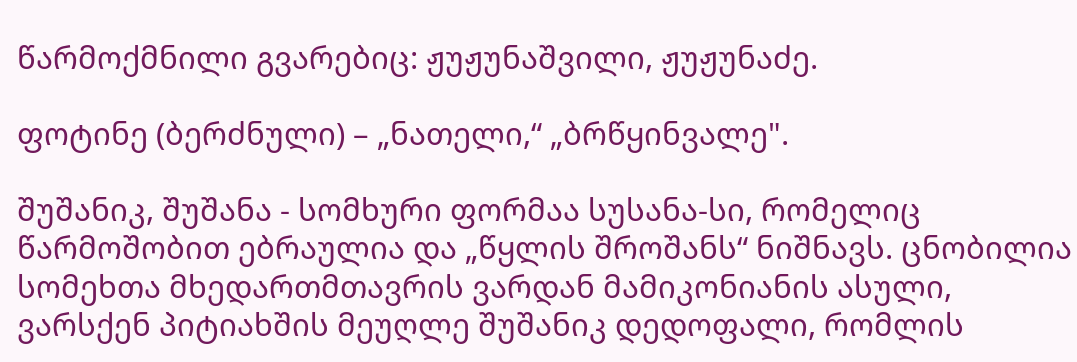წარმოქმნილი გვარებიც: ჟუჟუნაშვილი, ჟუჟუნაძე.

ფოტინე (ბერძნული) – „ნათელი,“ „ბრწყინვალე".

შუშანიკ, შუშანა - სომხური ფორმაა სუსანა-სი, რომელიც წარმოშობით ებრაულია და „წყლის შროშანს“ ნიშნავს. ცნობილია სომეხთა მხედართმთავრის ვარდან მამიკონიანის ასული, ვარსქენ პიტიახშის მეუღლე შუშანიკ დედოფალი, რომლის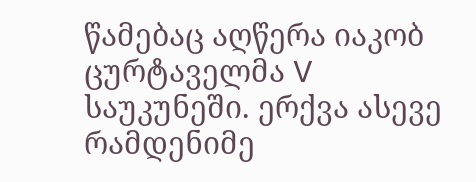წამებაც აღწერა იაკობ ცურტაველმა V საუკუნეში. ერქვა ასევე რამდენიმე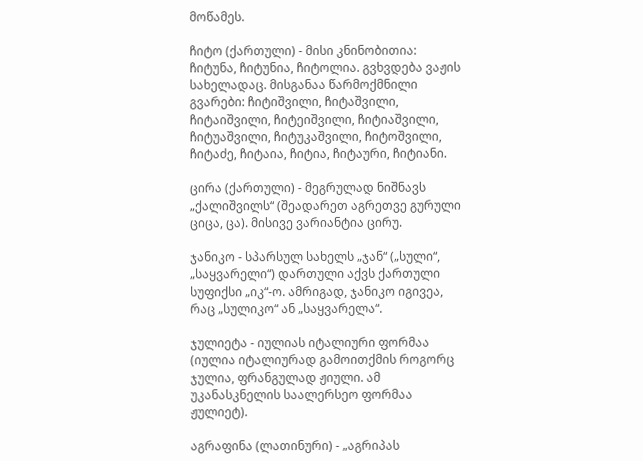მოწამეს.

ჩიტო (ქართული) - მისი კნინობითია: ჩიტუნა, ჩიტუნია, ჩიტოლია. გვხვდება ვაჟის სახელადაც. მისგანაა წარმოქმნილი გვარები: ჩიტიშვილი, ჩიტაშვილი, ჩიტაიშვილი, ჩიტეიშვილი, ჩიტიაშვილი, ჩიტუაშვილი, ჩიტუკაშვილი, ჩიტოშვილი, ჩიტაძე, ჩიტაია, ჩიტია, ჩიტაური, ჩიტიანი.

ცირა (ქართული) - მეგრულად ნიშნავს „ქალიშვილს“ (შეადარეთ აგრეთვე გურული ციცა, ცა). მისივე ვარიანტია ცირუ.

ჯანიკო - სპარსულ სახელს „ჯან“ („სული“, „საყვარელი“) დართული აქვს ქართული სუფიქსი „იკ“-ო. ამრიგად, ჯანიკო იგივეა, რაც „სულიკო“ ან „საყვარელა“.

ჯულიეტა - იულიას იტალიური ფორმაა (იულია იტალიურად გამოითქმის როგორც ჯულია, ფრანგულად ჟიული. ამ უკანასკნელის საალერსეო ფორმაა ჟულიეტ).

აგრაფინა (ლათინური) - „აგრიპას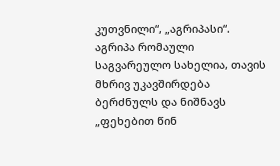კუთვნილი“, „აგრიპასი“. აგრიპა რომაული საგვარეულო სახელია, თავის მხრივ უკავშირდება ბერძნულს და ნიშნავს „ფეხებით წინ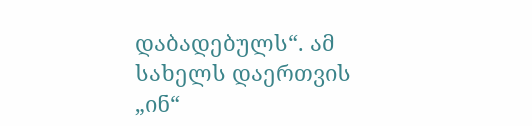დაბადებულს“. ამ სახელს დაერთვის „ინ“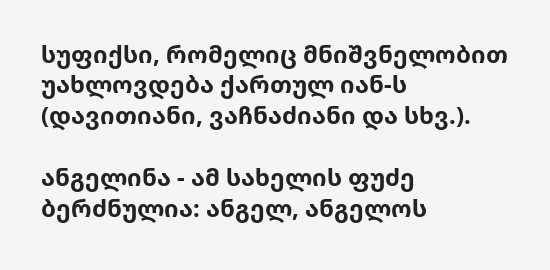სუფიქსი, რომელიც მნიშვნელობით უახლოვდება ქართულ იან-ს (დავითიანი, ვაჩნაძიანი და სხვ.).

ანგელინა - ამ სახელის ფუძე ბერძნულია: ანგელ, ანგელოს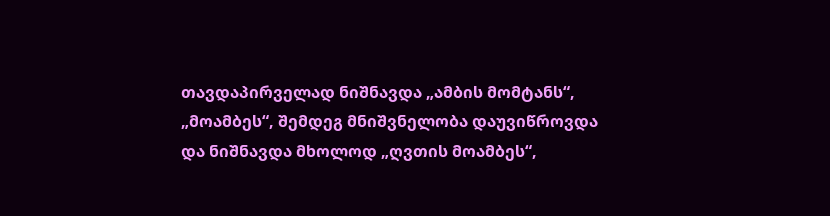თავდაპირველად ნიშნავდა „ამბის მომტანს“, „მოამბეს“, შემდეგ მნიშვნელობა დაუვიწროვდა და ნიშნავდა მხოლოდ „ღვთის მოამბეს“,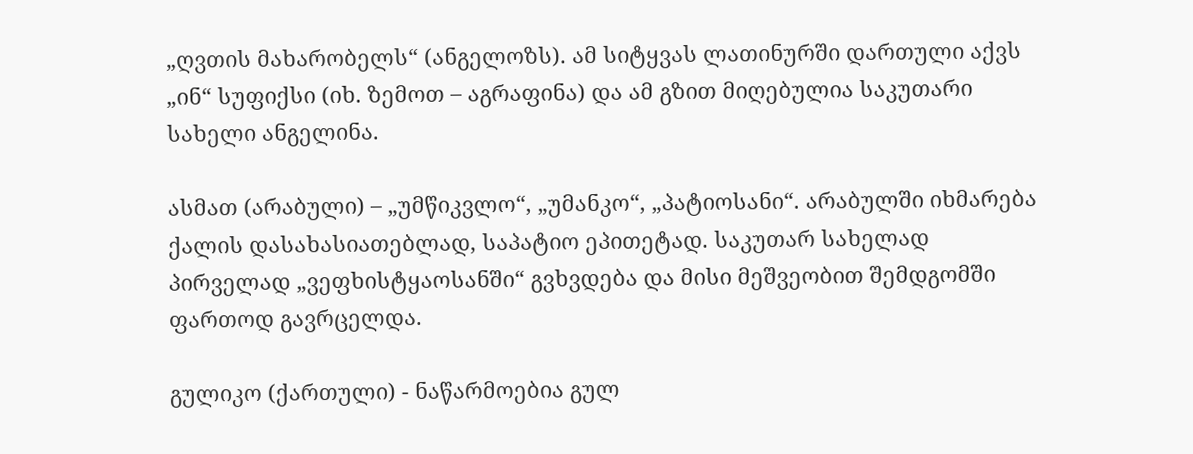„ღვთის მახარობელს“ (ანგელოზს). ამ სიტყვას ლათინურში დართული აქვს „ინ“ სუფიქსი (იხ. ზემოთ – აგრაფინა) და ამ გზით მიღებულია საკუთარი სახელი ანგელინა.

ასმათ (არაბული) – „უმწიკვლო“, „უმანკო“, „პატიოსანი“. არაბულში იხმარება ქალის დასახასიათებლად, საპატიო ეპითეტად. საკუთარ სახელად პირველად „ვეფხისტყაოსანში“ გვხვდება და მისი მეშვეობით შემდგომში ფართოდ გავრცელდა.

გულიკო (ქართული) - ნაწარმოებია გულ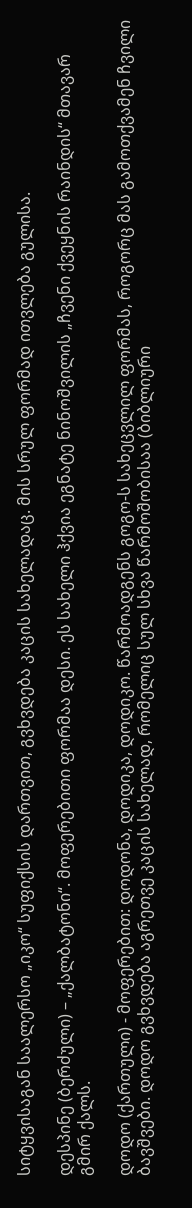სიტყვისაგან საალერსო „იკო“ სუფიქსის დართვით, გვხვდება კაცის სახელადაც. მის სრულ ფორმად ითვლება გულისა.

დესპინე (ბერძული) – „ქალბატონი“. მოფერებითი ფორმაა დესი. ეს სახელი ჰქვია ეგნატე ნინოშვილის „ჩვენი ქვეყნის რაინდის“ მთავარ გმირ ქალს.

დოდო (ქართული) - მოფერებით: დოდონა, დოდიკა, დოდიკო. წარმოადგენს გოგო-ს სახეცვლილ ფორმას, როგორც მას გამოთქვამენ ჩვილი ბავშვები. დოდო გვხვდება აგრეთვე კაცის სახელად, რომელიც სულ სხვა წარმოშობისაა (ბიბლიური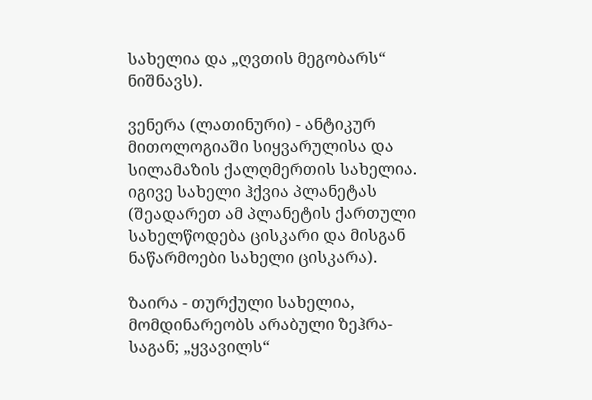სახელია და „ღვთის მეგობარს“ ნიშნავს).

ვენერა (ლათინური) - ანტიკურ მითოლოგიაში სიყვარულისა და სილამაზის ქალღმერთის სახელია. იგივე სახელი ჰქვია პლანეტას (შეადარეთ ამ პლანეტის ქართული სახელწოდება ცისკარი და მისგან ნაწარმოები სახელი ცისკარა).

ზაირა - თურქული სახელია, მომდინარეობს არაბული ზეჰრა-საგან; „ყვავილს“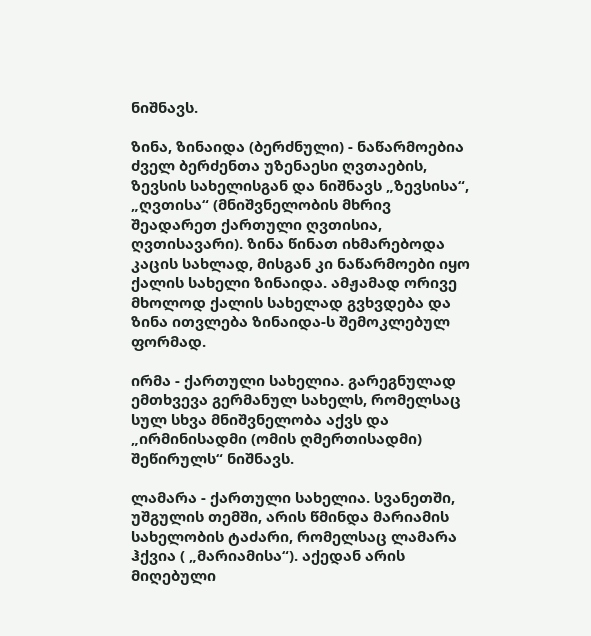ნიშნავს.

ზინა, ზინაიდა (ბერძნული) - ნაწარმოებია ძველ ბერძენთა უზენაესი ღვთაების, ზევსის სახელისგან და ნიშნავს „ზევსისა“, „ღვთისა“ (მნიშვნელობის მხრივ შეადარეთ ქართული ღვთისია, ღვთისავარი). ზინა წინათ იხმარებოდა კაცის სახლად, მისგან კი ნაწარმოები იყო ქალის სახელი ზინაიდა. ამჟამად ორივე მხოლოდ ქალის სახელად გვხვდება და ზინა ითვლება ზინაიდა-ს შემოკლებულ ფორმად.

ირმა - ქართული სახელია. გარეგნულად ემთხვევა გერმანულ სახელს, რომელსაც სულ სხვა მნიშვნელობა აქვს და „ირმინისადმი (ომის ღმერთისადმი) შეწირულს“ ნიშნავს.

ლამარა - ქართული სახელია. სვანეთში, უშგულის თემში, არის წმინდა მარიამის სახელობის ტაძარი, რომელსაც ლამარა ჰქვია ( „მარიამისა“). აქედან არის მიღებული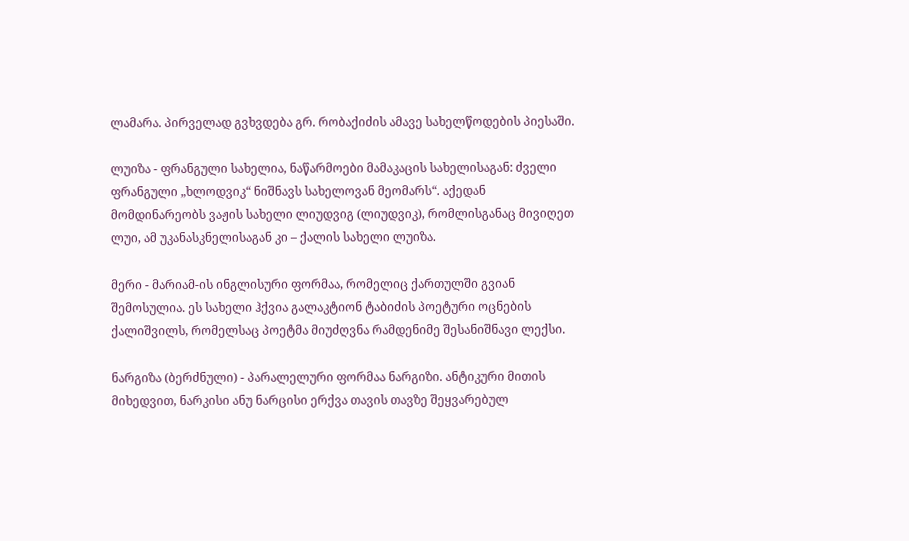ლამარა. პირველად გვხვდება გრ. რობაქიძის ამავე სახელწოდების პიესაში.

ლუიზა - ფრანგული სახელია, ნაწარმოები მამაკაცის სახელისაგან: ძველი ფრანგული „ხლოდვიკ“ ნიშნავს სახელოვან მეომარს“. აქედან მომდინარეობს ვაჟის სახელი ლიუდვიგ (ლიუდვიკ), რომლისგანაც მივიღეთ ლუი, ამ უკანასკნელისაგან კი – ქალის სახელი ლუიზა.

მერი - მარიამ-ის ინგლისური ფორმაა, რომელიც ქართულში გვიან შემოსულია. ეს სახელი ჰქვია გალაკტიონ ტაბიძის პოეტური ოცნების ქალიშვილს, რომელსაც პოეტმა მიუძღვნა რამდენიმე შესანიშნავი ლექსი.

ნარგიზა (ბერძნული) - პარალელური ფორმაა ნარგიზი. ანტიკური მითის მიხედვით, ნარკისი ანუ ნარცისი ერქვა თავის თავზე შეყვარებულ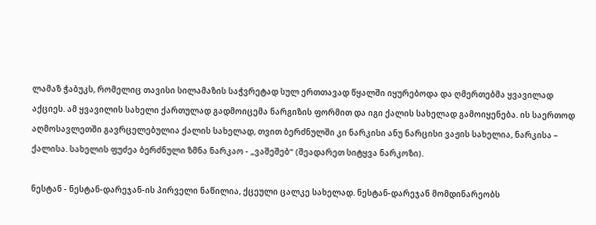ლამაზ ჭაბუკს, რომელიც თავისი სილამაზის საჭვრეტად სულ ერთთავად წყალში იყურებოდა და ღმერთებმა ყვავილად აქციეს. ამ ყვავილის სახელი ქართულად გადმოიცემა ნარგიზის ფორმით და იგი ქალის სახელად გამოიყენება. ის საერთოდ აღმოსავლეთში გავრცელებულია ქალის სახელად, თვით ბერძნულში კი ნარკისი ანუ ნარცისი ვაჟის სახელია, ნარკისა – ქალისა. სახელის ფუძეა ბერძნული ზმნა ნარკაო - „ვაშეშებ“ (შეადარეთ სიტყვა ნარკოზი).

ნესტან - ნესტან-დარეჯან-ის პირველი ნაწილია, ქცეული ცალკე სახელად. ნესტან-დარეჯან მომდინარეობს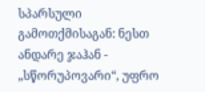სპარსული გამოთქმისაგან: ნესთ ანდარე ჯაჰან - „სწორუპოვარი“, უფრო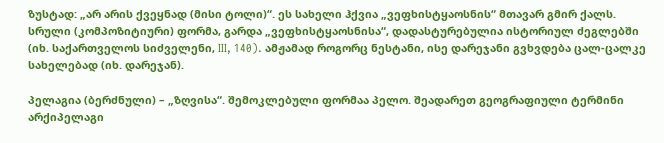ზუსტად: „არ არის ქვეყნად (მისი ტოლი)“. ეს სახელი ჰქვია „ვეფხისტყაოსნის“ მთავარ გმირ ქალს. სრული (კომპოზიტიური) ფორმა, გარდა „ვეფხისტყაოსნისა“, დადასტურებულია ისტორიულ ძეგლებში (იხ. საქართველოს სიძველენი, III, 140). ამჟამად როგორც ნესტანი, ისე დარეჯანი გვხვდება ცალ-ცალკე სახელებად (იხ. დარეჯან).

პელაგია (ბერძნული) – „ზღვისა“. შემოკლებული ფორმაა პელო. შეადარეთ გეოგრაფიული ტერმინი არქიპელაგი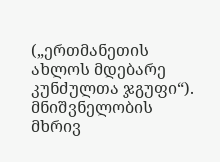(„ერთმანეთის ახლოს მდებარე კუნძულთა ჯგუფი“). მნიშვნელობის მხრივ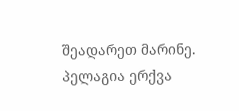შეადარეთ მარინე. პელაგია ერქვა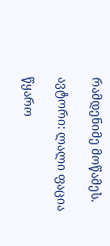რამდენიმე მოწამეს.

ავტორი: ლალი ფაცია

წყარო